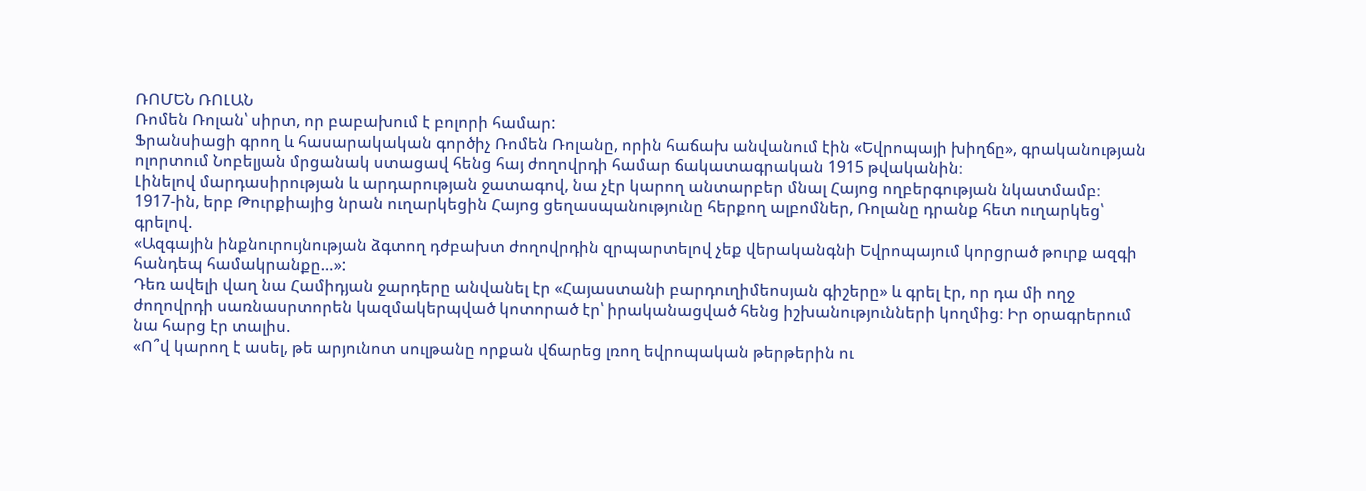ՌՈՄԵՆ ՌՈԼԱՆ
Ռոմեն Ռոլան՝ սիրտ, որ բաբախում է բոլորի համար:
Ֆրանսիացի գրող և հասարակական գործիչ Ռոմեն Ռոլանը, որին հաճախ անվանում էին «Եվրոպայի խիղճը», գրականության ոլորտում Նոբելյան մրցանակ ստացավ հենց հայ ժողովրդի համար ճակատագրական 1915 թվականին։
Լինելով մարդասիրության և արդարության ջատագով, նա չէր կարող անտարբեր մնալ Հայոց ողբերգության նկատմամբ։
1917-ին, երբ Թուրքիայից նրան ուղարկեցին Հայոց ցեղասպանությունը հերքող ալբոմներ, Ռոլանը դրանք հետ ուղարկեց՝ գրելով.
«Ազգային ինքնուրույնության ձգտող դժբախտ ժողովրդին զրպարտելով չեք վերականգնի Եվրոպայում կորցրած թուրք ազգի հանդեպ համակրանքը…»:
Դեռ ավելի վաղ նա Համիդյան ջարդերը անվանել էր «Հայաստանի բարդուղիմեոսյան գիշերը» և գրել էր, որ դա մի ողջ ժողովրդի սառնասրտորեն կազմակերպված կոտորած էր՝ իրականացված հենց իշխանությունների կողմից։ Իր օրագրերում նա հարց էր տալիս.
«Ո՞վ կարող է ասել, թե արյունոտ սուլթանը որքան վճարեց լռող եվրոպական թերթերին ու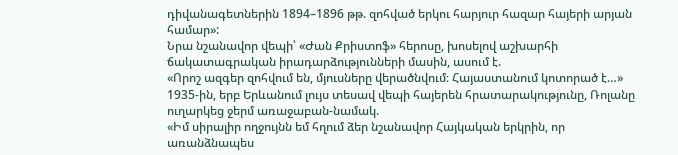դիվանագետներին 1894–1896 թթ. զոհված երկու հարյուր հազար հայերի արյան համար»:
Նրա նշանավոր վեպի՝ «Ժան Քրիստոֆ» հերոսը, խոսելով աշխարհի ճակատագրական իրադարձությունների մասին, ասում է.
«Որոշ ազգեր զոհվում են, մյուսները վերածնվում։ Հայաստանում կոտորած է…»
1935-ին, երբ Երևանում լույս տեսավ վեպի հայերեն հրատարակությունը, Ռոլանը ուղարկեց ջերմ առաջաբան-նամակ.
«Իմ սիրալիր ողջույնն եմ հղում ձեր նշանավոր Հայկական երկրին, որ առանձնապես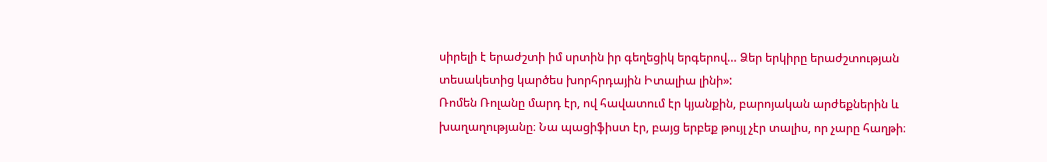սիրելի է երաժշտի իմ սրտին իր գեղեցիկ երգերով… Ձեր երկիրը երաժշտության տեսակետից կարծես խորհրդային Իտալիա լինի»:
Ռոմեն Ռոլանը մարդ էր, ով հավատում էր կյանքին, բարոյական արժեքներին և խաղաղությանը։ Նա պացիֆիստ էր, բայց երբեք թույլ չէր տալիս, որ չարը հաղթի։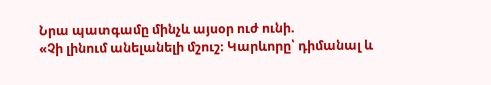Նրա պատգամը մինչև այսօր ուժ ունի.
«Չի լինում անելանելի մշուշ։ Կարևորը՝ դիմանալ և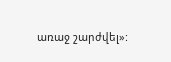առաջ շարժվել»: